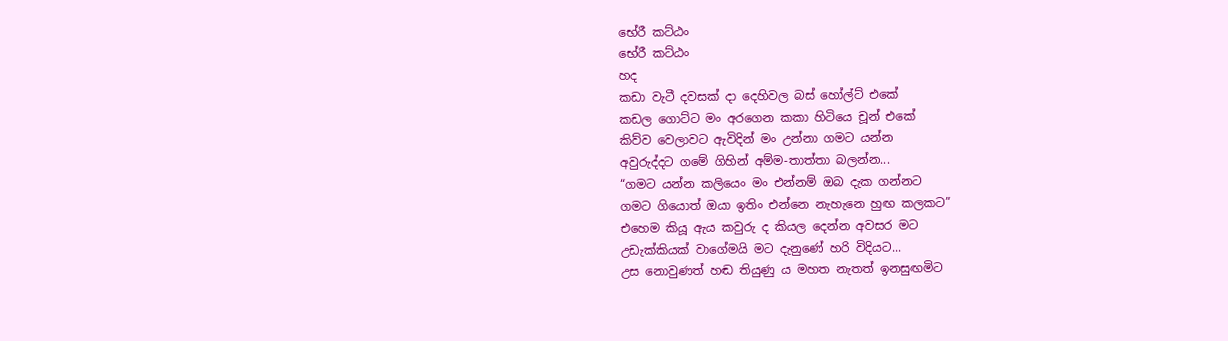භේරී කට්ඨං
භේරී කට්ඨං
හද
කඩා වැටී දවසක් දා දෙහිවල බස් හෝල්ට් එකේ
කඩල ගොට්ට මං අරගෙන කකා හිටියෙ චූන් එකේ
කිව්ව වෙලාවට ඇවිදින් මං උන්නා ගමට යන්න
අවුරුද්දට ගමේ ගිහින් අම්ම-තාත්තා බලන්න...
“ගමට යන්න කලියෙං මං එන්නම් ඔබ දැක ගන්නට
ගමට ගියොත් ඔයා ඉතිං එන්නෙ නැහැනෙ හුඟ කලකට”
එහෙම කියූ ඇය කවුරු ද කියල දෙන්න අවසර මට
උඩැක්කියක් වාගේමයි මට දැනුණේ හරි විදියට...
උස නොවුණත් හඬ තියුණු ය මහත නැතත් ඉනසුඟමිට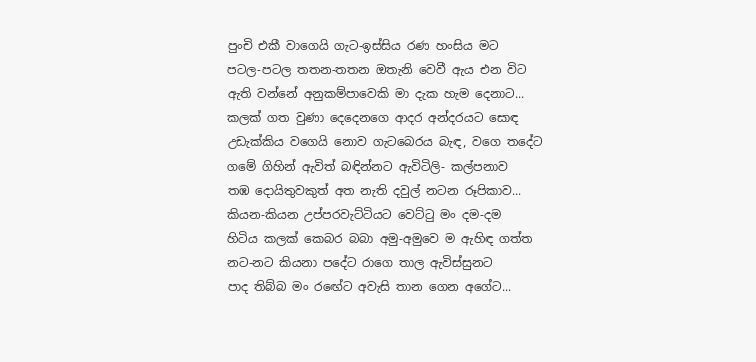පුංචි එකී වාගෙයි ගැට-ඉස්සිය රණ හංසිය මට
පටල-පටල තතන-තතන ඔතැනි වෙවී ඇය එන විට
ඇති වන්නේ අනුකම්පාවෙකි මා දැක හැම දෙනාට...
කලක් ගත වුණා දෙදෙනගෙ ආදර අන්දරයට සොඳ
උඩැක්කිය වගෙයි නොව ගැටබෙරය බැඳ, වගෙ තදේට
ගමේ ගිහින් ඇවිත් බඳින්නට ඇවිටිලි- කල්පනාව
තඹ දොයිතුවකුත් අත නැති දවුල් නටන රූපිකාව...
කියන-කියන උප්පරවැට්ටියට වෙට්ටු මං දම-දම
හිටිය කලක් කෙබර බබා අමු-අමුවෙ ම ඇහිඳ ගත්ත
නට-නට කියනා පදේට රාගෙ තාල ඇවිස්සුනට
පාද තිබ්බ මං රඟේට අවැසි තාන ගෙන අගේට...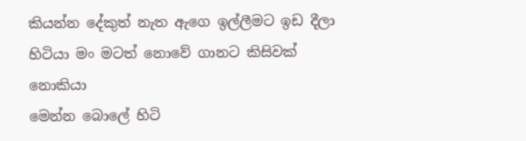කියන්න දේකුත් නැත ඇගෙ ඉල්ලීමට ඉඩ දීලා
හිටියා මං මටත් නොවේ ගානට කිසිවක් නොකියා
මෙන්න බොලේ හිටි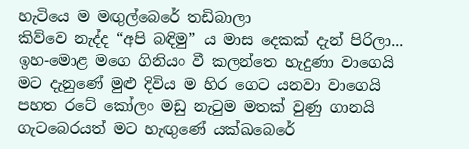හැටියෙ ම මඟුල්බෙරේ තඩිබාලා
කිව්වෙ නැද්ද “අපි බඳිමු” ය මාස දෙකක් දැන් පිරිලා...
ඉහ-මොළ මගෙ ගිනියං වී කලන්තෙ හැදුණා වාගෙයි
මට දැනුණේ මුළු දිවිය ම හිර ගෙට යනවා වාගෙයි
පහත රටේ කෝලං මඩු නැටුම මතක් වුණු ගානයි
ගැටබෙරයත් මට හැඟුණේ යක්ඛබෙරේ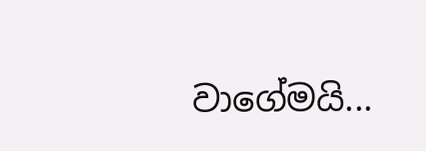වාගේමයි...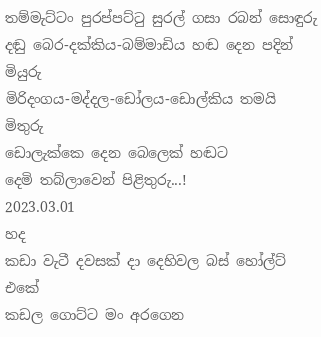තම්මැට්ටං පුරප්පට්ටු සුරල් ගසා රබන් සොඳුරු
දඬු බෙර-දක්කිය-බම්මාඩිය හඬ දෙන පදින් මියුරු
මිරිදංගය-මද්දල-ඩෝලය-ඩොල්කිය තමයි මිතුරු
ඩොලැක්කෙ දෙන බෙලෙක් හඬට
දෙමි තබ්ලාවෙන් පිළිතුරු...!
2023.03.01
හද
කඩා වැටී දවසක් දා දෙහිවල බස් හෝල්ට් එකේ
කඩල ගොට්ට මං අරගෙන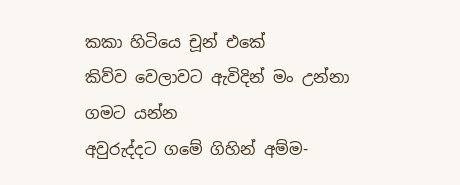කකා හිටියෙ චූන් එකේ
කිව්ව වෙලාවට ඇවිදින් මං උන්නා ගමට යන්න
අවුරුද්දට ගමේ ගිහින් අම්ම-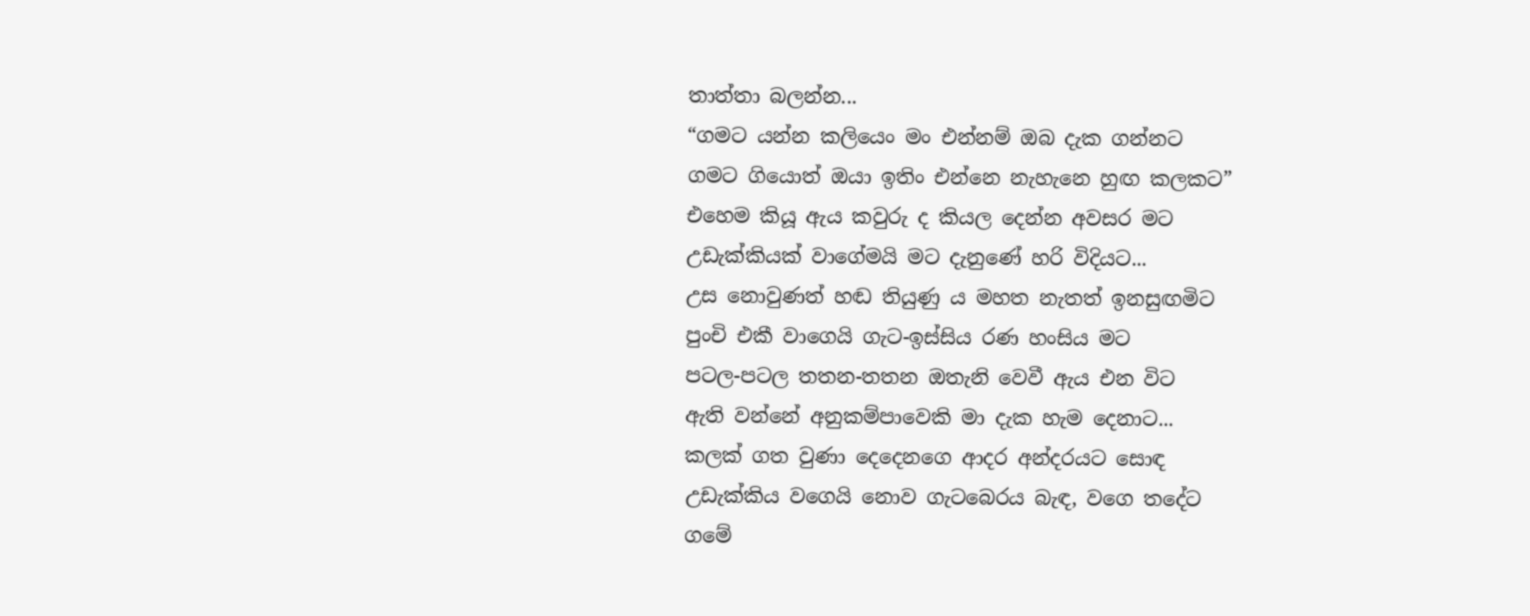තාත්තා බලන්න...
“ගමට යන්න කලියෙං මං එන්නම් ඔබ දැක ගන්නට
ගමට ගියොත් ඔයා ඉතිං එන්නෙ නැහැනෙ හුඟ කලකට”
එහෙම කියූ ඇය කවුරු ද කියල දෙන්න අවසර මට
උඩැක්කියක් වාගේමයි මට දැනුණේ හරි විදියට...
උස නොවුණත් හඬ තියුණු ය මහත නැතත් ඉනසුඟමිට
පුංචි එකී වාගෙයි ගැට-ඉස්සිය රණ හංසිය මට
පටල-පටල තතන-තතන ඔතැනි වෙවී ඇය එන විට
ඇති වන්නේ අනුකම්පාවෙකි මා දැක හැම දෙනාට...
කලක් ගත වුණා දෙදෙනගෙ ආදර අන්දරයට සොඳ
උඩැක්කිය වගෙයි නොව ගැටබෙරය බැඳ, වගෙ තදේට
ගමේ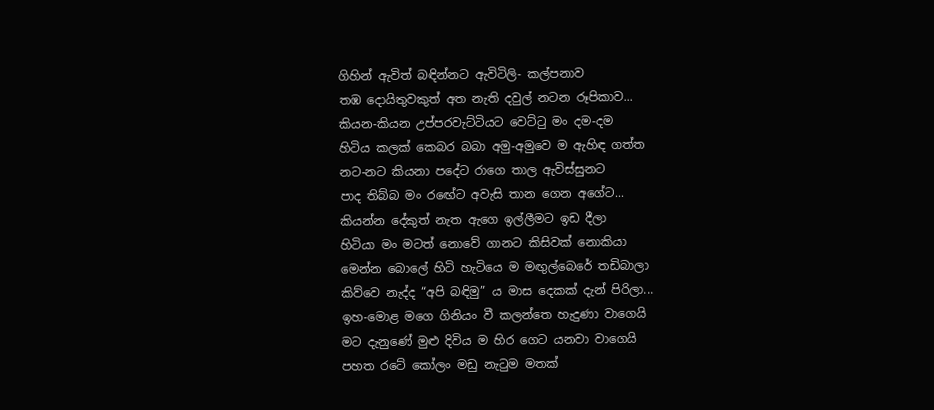ගිහින් ඇවිත් බඳින්නට ඇවිටිලි- කල්පනාව
තඹ දොයිතුවකුත් අත නැති දවුල් නටන රූපිකාව...
කියන-කියන උප්පරවැට්ටියට වෙට්ටු මං දම-දම
හිටිය කලක් කෙබර බබා අමු-අමුවෙ ම ඇහිඳ ගත්ත
නට-නට කියනා පදේට රාගෙ තාල ඇවිස්සුනට
පාද තිබ්බ මං රඟේට අවැසි තාන ගෙන අගේට...
කියන්න දේකුත් නැත ඇගෙ ඉල්ලීමට ඉඩ දීලා
හිටියා මං මටත් නොවේ ගානට කිසිවක් නොකියා
මෙන්න බොලේ හිටි හැටියෙ ම මඟුල්බෙරේ තඩිබාලා
කිව්වෙ නැද්ද “අපි බඳිමු” ය මාස දෙකක් දැන් පිරිලා...
ඉහ-මොළ මගෙ ගිනියං වී කලන්තෙ හැදුණා වාගෙයි
මට දැනුණේ මුළු දිවිය ම හිර ගෙට යනවා වාගෙයි
පහත රටේ කෝලං මඩු නැටුම මතක්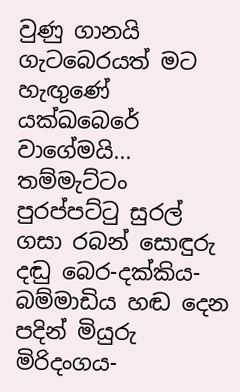වුණු ගානයි
ගැටබෙරයත් මට හැඟුණේ යක්ඛබෙරේ වාගේමයි...
තම්මැට්ටං පුරප්පට්ටු සුරල් ගසා රබන් සොඳුරු
දඬු බෙර-දක්කිය-බම්මාඩිය හඬ දෙන පදින් මියුරු
මිරිදංගය-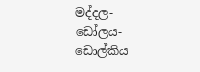මද්දල-ඩෝලය-ඩොල්කිය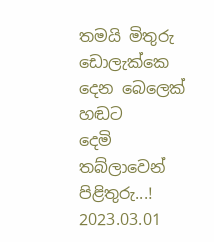තමයි මිතුරු
ඩොලැක්කෙ දෙන බෙලෙක් හඬට
දෙමි තබ්ලාවෙන් පිළිතුරු...!
2023.03.01